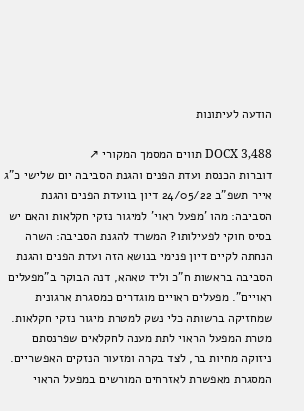הודעה לעיתונות

DOCX 3,488 תווים המסמך המקורי ↗
דוברות הכנסת ועדת הפנים והגנת הסביבה יום שלישי כ"ג אייר תשפ"ב 24/05/22 דיון בוועדת הפנים והגנת הסביבה: מהו 'מפעל ראוי' למיגור נזקי חקלאות והאם יש בסיס חוקי לפעילותו? המשרד להגנת הסביבה: השרה הנחתה לקיים דיון פנימי בנושא הזה ועדת הפנים והגנת הסביבה בראשות ח"כ וליד טאהא, דנה הבוקר ב"מפעלים ראויים". מפעלים ראויים מוגדרים כמסגרת ארגונית שמחזיקה ברשותה כלי נשק למטרת מיגור נזקי חקלאות. מטרת המפעל הראוי לתת מענה לחקלאים שפרנסתם ניזוקה מחיות בר, לצד בקרה ומזעור הנזקים האפשריים. המסגרת מאפשרת לאזרחים המורשים במפעל הראוי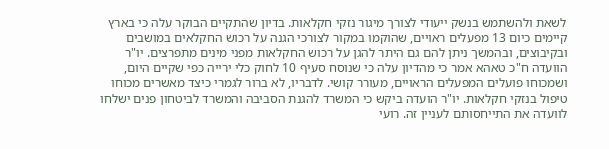לשאת ולהשתמש בנשק ייעודי לצורך מיגור נזקי חקלאות. בדיון שהתקיים הבוקר עלה כי בארץ קיימים כיום 13 מפעלים ראויים, שהוקמו במקור לצורכי הגנה על רכוש החקלאים במושבים ובקיבוצים, ובהמשך ניתן להם גם היתר להגן על רכוש החקלאות מפני מינים מתפרצים. יו"ר הוועדה ח"כ טאהא אמר כי מהדיון עלה כי שנוסח סעיף 10 לחוק כלי ירייה כפי שקיים היום, ושמכוחו פועלים המפעלים הראויים, מעורר קושי. לדבריו, לא ברור לגמרי כיצד מאשרים מכוחו טיפול בנזקי חקלאות. יו"ר הועדה ביקש כי המשרד להגנת הסביבה והמשרד לביטחון פנים ישלחו לוועדה את התייחסותם לעניין זה. רועי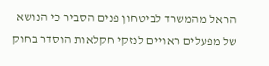הראל מהמשרד לביטחון פנים הסביר כי הנושא של מפעלים ראויים לנזקי חקלאות הוסדר בחוק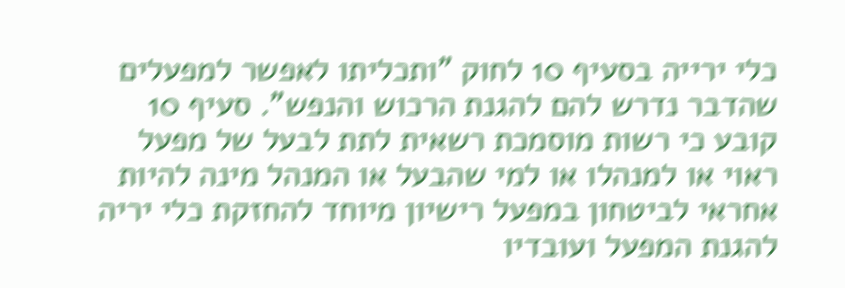כלי ירייה בסעיף 10 לחוק "ותכליתו לאפשר למפעלים שהדבר נדרש להם להגנת הרכוש והנפש". סעיף 10 קובע כי רשות מוסמכת רשאית לתת לבעל של מפעל ראוי או למנהלו או למי שהבעל או המנהל מינה להיות אחראי לביטחון במפעל רישיון מיוחד להחזקת כלי יריה להגנת המפעל ועובדיו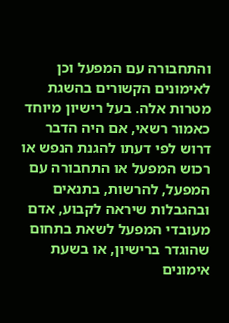והתחבורה עם המפעל וכן לאימונים הקשורים בהשגת מטרות אלה. בעל רישיון מיוחד כאמור רשאי, אם היה הדבר דרוש לפי דעתו להגנת הנפש או רכוש המפעל או התחבורה עם המפעל, להרשות, בתנאים ובהגבלות שיראה לקבוע, אדם מעובדי המפעל לשאת בתחום שהוגדר ברישיון, או בשעת אימונים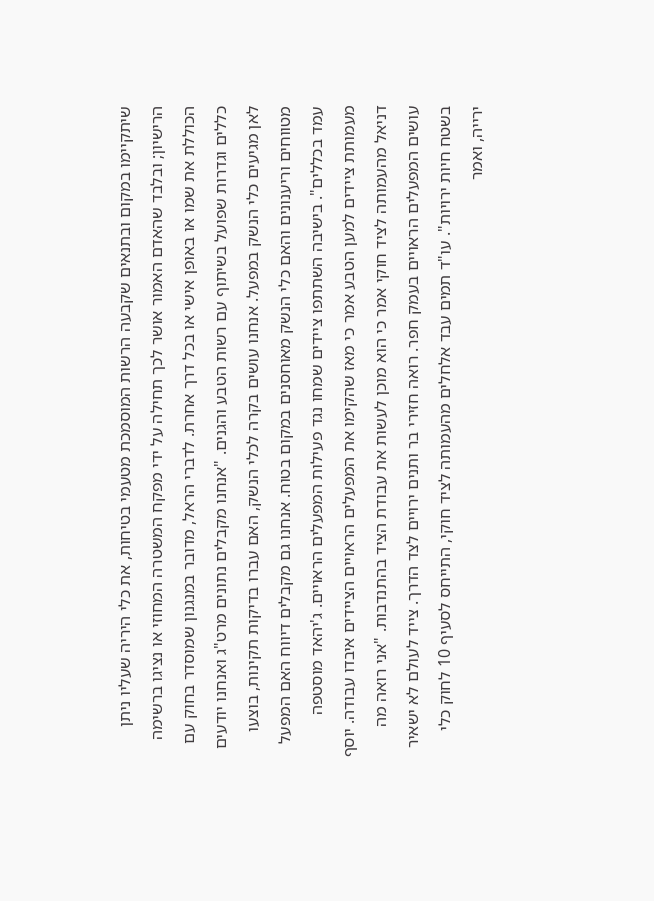שיתקיימו במקום ובתנאים שקבעה הרשות המוסמכת מטעמי בטיחות, את כלי היריה שעליו ניתן הרישיון; ובלבד שהאדם האמור אושר לכך תחילה על ידי מפקח המשטרה המחוזי או נציגו ברשימה הכוללת את שמו או באופן אישי או בכל דרך אחרת. לדברי הראל, מדובר במנגנון שמוסדר בחוק עם כללים וגדרות שפועל בשיתוף עם רשות הטבע והגנים. "אנחנו מקבלים נתונים מרט"ג ואנחנו יודעים לאן מגיעים כלי הנשק במפעל. אנחנו עושים בקרה לכלי הנשק, האם עברו בדיקות תקינות, בוצעו מטווחים וריענונים והאם כלי הנשק מאוחסנים במקום בטוח. אנחנו גם מקבלים דיווח האם המפעל עמד בכללים". בישיבה השתתפו ציידים שמחו נגד פעילות המפעלים הראויים. ג'יהאד מוסטפה מעמותת ציידים למען הטבע אמר כי מאז שהקימו את המפעלים הראויים הציידים איבדו עבודה. יוסף דניאל מהעמותה לציד חוקי אמר כי הוא מוכן לעשות את עבודת הציד בהתנדבות. "אני רואה מה עושים המפעלים הראויים בעמק חפר. רואה חזירי בר ותנים ירויים לצד הדרך. צייד לעולם לא ישאיר בשטח חיות ירויות". עו"ד תמים עבד אלחלים מהעמותה לציד חוקי, התייחס לסעיף 10 לחוק כלי ירייה, ואמר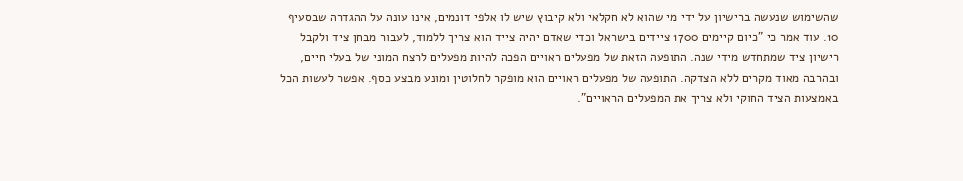שהשימוש שנעשה ברישיון על ידי מי שהוא לא חקלאי ולא קיבוץ שיש לו אלפי דונמים, אינו עונה על ההגדרה שבסעיף 10. עוד אמר כי "כיום קיימים 1700 ציידים בישראל וכדי שאדם יהיה צייד הוא צריך ללמוד, לעבור מבחן ציד ולקבל רישיון ציד שמתחדש מידי שנה. התופעה הזאת של מפעלים ראויים הפכה להיות מפעלים לרצח המוני של בעלי חיים, ובהרבה מאוד מקרים ללא הצדקה. התופעה של מפעלים ראויים הוא מופקר לחלוטין ומונע מבצע כסף. אפשר לעשות הכל באמצעות הציד החוקי ולא צריך את המפעלים הראויים".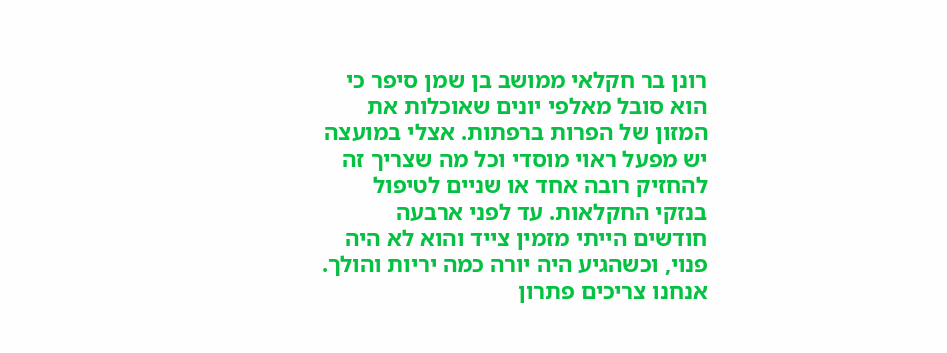רונן בר חקלאי ממושב בן שמן סיפר כי הוא סובל מאלפי יונים שאוכלות את המזון של הפרות ברפתות. אצלי במועצה יש מפעל ראוי מוסדי וכל מה שצריך זה להחזיק רובה אחד או שניים לטיפול בנזקי החקלאות. עד לפני ארבעה חודשים הייתי מזמין צייד והוא לא היה פנוי, וכשהגיע היה יורה כמה יריות והולך. אנחנו צריכים פתרון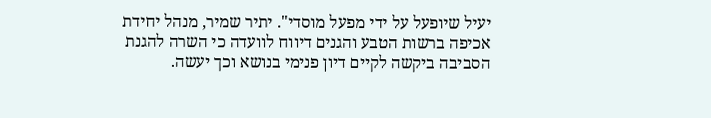יעיל שיופעל על ידי מפעל מוסדי". יתיר שמיר, מנהל יחידת אכיפה ברשות הטבע והגנים דיווח לוועדה כי השרה להגנת הסביבה ביקשה לקיים דיון פנימי בנושא וכך יעשה.